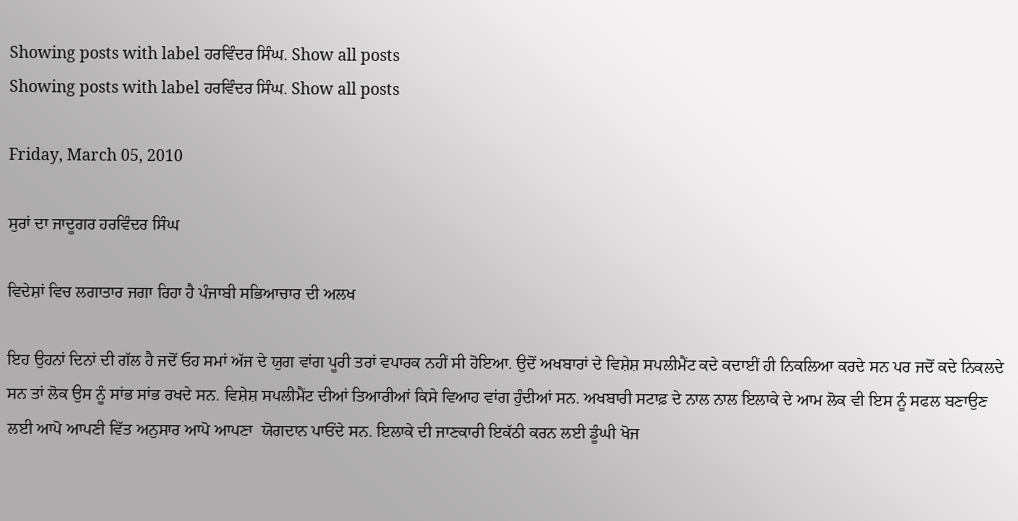Showing posts with label ਹਰਵਿੰਦਰ ਸਿੰਘ. Show all posts
Showing posts with label ਹਰਵਿੰਦਰ ਸਿੰਘ. Show all posts

Friday, March 05, 2010

ਸੁਰਾਂ ਦਾ ਜਾਦੂਗਰ ਹਰਵਿੰਦਰ ਸਿੰਘ

ਵਿਦੇਸ਼ਾਂ ਵਿਚ ਲਗਾਤਾਰ ਜਗਾ ਰਿਹਾ ਹੈ ਪੰਜਾਬੀ ਸਭਿਆਚਾਰ ਦੀ ਅਲਖ

ਇਹ ਉਹਨਾਂ ਦਿਨਾਂ ਦੀ ਗੱਲ ਹੈ ਜਦੋਂ ਓਹ ਸਮਾਂ ਅੱਜ ਦੇ ਯੁਗ ਵਾਂਗ ਪੂਰੀ ਤਰਾਂ ਵਪਾਰਕ ਨਹੀਂ ਸੀ ਹੋਇਆ. ਉਦੋਂ ਅਖਬਾਰਾਂ ਦੇ ਵਿਸ਼ੇਸ਼ ਸਪਲੀਮੈਂਟ ਕਦੇ ਕਦਾਈਂ ਹੀ ਨਿਕਲਿਆ ਕਰਦੇ ਸਨ ਪਰ ਜਦੋਂ ਕਦੇ ਨਿਕਲਦੇ ਸਨ ਤਾਂ ਲੋਕ ਉਸ ਨੂੰ ਸਾਂਭ ਸਾਂਭ ਰਖਦੇ ਸਨ. ਵਿਸ਼ੇਸ਼ ਸਪਲੀਮੈਂਟ ਦੀਆਂ ਤਿਆਰੀਆਂ ਕਿਸੇ ਵਿਆਹ ਵਾਂਗ ਹੁੰਦੀਆਂ ਸਨ. ਅਖਬਾਰੀ ਸਟਾਫ਼ ਦੇ ਨਾਲ ਨਾਲ ਇਲਾਕੇ ਦੇ ਆਮ ਲੋਕ ਵੀ ਇਸ ਨੂੰ ਸਫਲ ਬਣਾਉਣ ਲਈ ਆਪੋ ਆਪਣੀ ਵਿੱਤ ਅਨੁਸਾਰ ਆਪੋ ਆਪਣਾ  ਯੋਗਦਾਨ ਪਾਓਂਦੇ ਸਨ. ਇਲਾਕੇ ਦੀ ਜਾਣਕਾਰੀ ਇਕੱਠੀ ਕਰਨ ਲਈ ਡੂੰਘੀ ਖੋਜ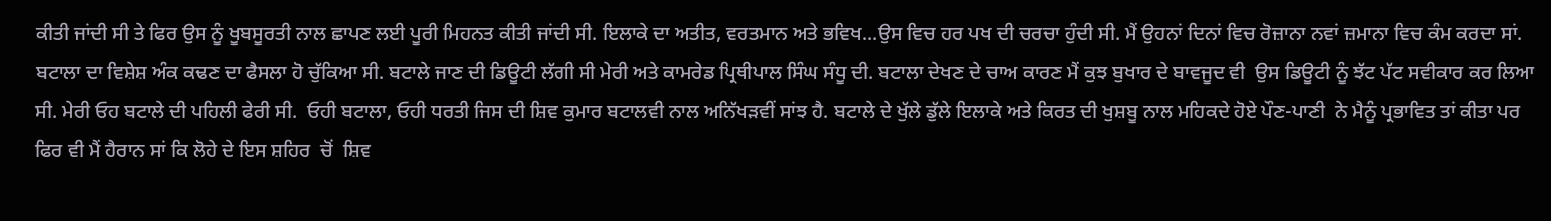ਕੀਤੀ ਜਾਂਦੀ ਸੀ ਤੇ ਫਿਰ ਉਸ ਨੂੰ ਖੂਬਸੂਰਤੀ ਨਾਲ ਛਾਪਣ ਲਈ ਪੂਰੀ ਮਿਹਨਤ ਕੀਤੀ ਜਾਂਦੀ ਸੀ. ਇਲਾਕੇ ਦਾ ਅਤੀਤ, ਵਰਤਮਾਨ ਅਤੇ ਭਵਿਖ...ਉਸ ਵਿਚ ਹਰ ਪਖ ਦੀ ਚਰਚਾ ਹੁੰਦੀ ਸੀ. ਮੈਂ ਉਹਨਾਂ ਦਿਨਾਂ ਵਿਚ ਰੋਜ਼ਾਨਾ ਨਵਾਂ ਜ਼ਮਾਨਾ ਵਿਚ ਕੰਮ ਕਰਦਾ ਸਾਂ. ਬਟਾਲਾ ਦਾ ਵਿਸ਼ੇਸ਼ ਅੰਕ ਕਢਣ ਦਾ ਫੈਸਲਾ ਹੋ ਚੁੱਕਿਆ ਸੀ. ਬਟਾਲੇ ਜਾਣ ਦੀ ਡਿਊਟੀ ਲੱਗੀ ਸੀ ਮੇਰੀ ਅਤੇ ਕਾਮਰੇਡ ਪ੍ਰਿਥੀਪਾਲ ਸਿੰਘ ਸੰਧੂ ਦੀ. ਬਟਾਲਾ ਦੇਖਣ ਦੇ ਚਾਅ ਕਾਰਣ ਮੈਂ ਕੁਝ ਬੁਖਾਰ ਦੇ ਬਾਵਜੂਦ ਵੀ  ਉਸ ਡਿਊਟੀ ਨੂੰ ਝੱਟ ਪੱਟ ਸਵੀਕਾਰ ਕਰ ਲਿਆ ਸੀ. ਮੇਰੀ ਓਹ ਬਟਾਲੇ ਦੀ ਪਹਿਲੀ ਫੇਰੀ ਸੀ.  ਓਹੀ ਬਟਾਲਾ, ਓਹੀ ਧਰਤੀ ਜਿਸ ਦੀ ਸ਼ਿਵ ਕੁਮਾਰ ਬਟਾਲਵੀ ਨਾਲ ਅਨਿੱਖੜਵੀਂ ਸਾਂਝ ਹੈ. ਬਟਾਲੇ ਦੇ ਖੁੱਲੇ ਡੁੱਲੇ ਇਲਾਕੇ ਅਤੇ ਕਿਰਤ ਦੀ ਖੁਸ਼ਬੂ ਨਾਲ ਮਹਿਕਦੇ ਹੋਏ ਪੌਣ-ਪਾਣੀ  ਨੇ ਮੈਨੂੰ ਪ੍ਰਭਾਵਿਤ ਤਾਂ ਕੀਤਾ ਪਰ ਫਿਰ ਵੀ ਮੈਂ ਹੈਰਾਨ ਸਾਂ ਕਿ ਲੋਹੇ ਦੇ ਇਸ ਸ਼ਹਿਰ  ਚੋਂ  ਸ਼ਿਵ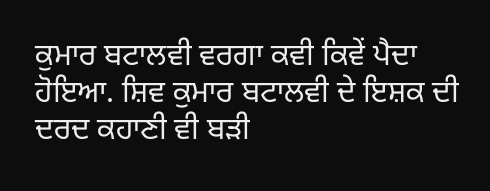ਕੁਮਾਰ ਬਟਾਲਵੀ ਵਰਗਾ ਕਵੀ ਕਿਵੇਂ ਪੈਦਾ ਹੋਇਆ. ਸ਼ਿਵ ਕੁਮਾਰ ਬਟਾਲਵੀ ਦੇ ਇਸ਼ਕ ਦੀ ਦਰਦ ਕਹਾਣੀ ਵੀ ਬੜੀ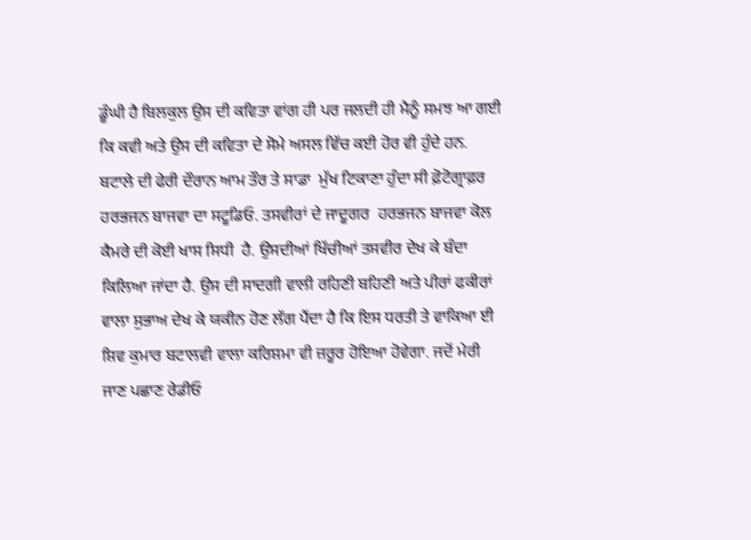ਡੂੰਘੀ ਹੈ ਬਿਲਕੁਲ ਉਸ ਦੀ ਕਵਿਤਾ ਵਾਂਗ ਹੀ ਪਰ ਜਲਦੀ ਹੀ ਮੈਨੂੰ ਸਮਝ ਆ ਗਈ ਕਿ ਕਵੀ ਅਤੇ ਉਸ ਦੀ ਕਵਿਤਾ ਦੇ ਸੋਮੇ ਅਸਲ ਵਿੱਚ ਕਈ ਹੋਰ ਵੀ ਹੁੰਦੇ ਹਨ. ਬਟਾਲੇ ਦੀ ਫੇਰੀ ਦੌਰਾਨ ਆਮ ਤੌਰ ਤੇ ਸਾਡਾ  ਮੁੱਖ ਟਿਕਾਣਾ ਹੁੰਦਾ ਸੀ ਫ਼ੋਟੋਗ੍ਰਾਫ਼ਰ ਹਰਭਜਨ ਬਾਜਵਾ ਦਾ ਸਟੂਡਿਓ. ਤਸਵੀਰਾਂ ਦੇ ਜਾਦੂਗਰ  ਹਰਭਜਨ ਬਾਜਵਾ ਕੋਲ ਕੈਮਰੇ ਦੀ ਕੋਈ ਖਾਸ ਸਿਧੀ  ਹੈ. ਉਸਦੀਆਂ ਖਿੱਚੀਆਂ ਤਸਵੀਰ ਦੇਖ ਕੇ ਬੰਦਾ ਕਿਲਿਆ ਜਾਂਦਾ ਹੈ. ਉਸ ਦੀ ਸਾਦਗੀ ਵਾਲੀ ਰਹਿਣੀ ਬਹਿਣੀ ਅਤੇ ਪੀਰਾਂ ਫਕੀਰਾਂ ਵਾਲਾ ਸੁਭਾਅ ਦੇਖ ਕੇ ਯਕੀਨ ਹੋਣ ਲੱਗ ਪੈਂਦਾ ਹੈ ਕਿ ਇਸ ਧਰਤੀ ਤੇ ਵਾਕਿਆ ਈ ਸ਼ਿਵ ਕੁਮਾਰ ਬਟਾਲਵੀ ਵਾਲਾ ਕਰਿਸ਼ਮਾ ਵੀ ਜ਼ਰੂਰ ਹੋਇਆ ਹੋਵੇਗਾ. ਜਦੋਂ ਮੇਰੀ ਜਾਣ ਪਛਾਣ ਰੇਡੀਓ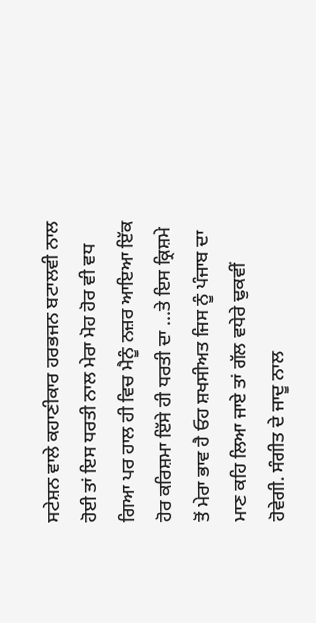ਸਟੇਸ਼ਨ ਵਾਲੇ ਕਹਾਣੀਕਾਰ ਹਰਭਜਨ ਬਟਾਲਵੀ ਨਾਲ ਹੋਈ ਤਾਂ ਇਸ ਧਰਤੀ ਨਾਲ ਮੇਰਾ ਮੋਹ ਹੋਰ ਵੀ ਵਧ ਗਿਆ ਪਰ ਹਾਲ ਹੀ ਵਿਚ ਮੈਨੂੰ ਨਜ਼ਰ ਆਇਆ ਇੱਕ ਹੋਰ ਕਰਿਸ਼ਮਾ ਇੱਸੇ ਹੀ ਧਰਤੀ ਦਾ ...ਤੇ ਇਸ ਕ੍ਰਿਸ਼ਮੇ ਤੋਂ ਮੇਰਾ ਭਾਵ ਹੈ ਓਹ ਸ਼ਖਸੀਅਤ ਜਿਸ ਨੂੰ ਪੰਜਾਬ ਦਾ ਮਾਣ ਕਹਿ ਲਿਆ ਜਾਏ ਤਾਂ ਗੱਲ ਵਧੇਰੇ ਢੁਕਵੀਂ ਹੋਵੇਗੀ. ਸੰਗੀਤ ਦੇ ਜਾਦੂ ਨਾਲ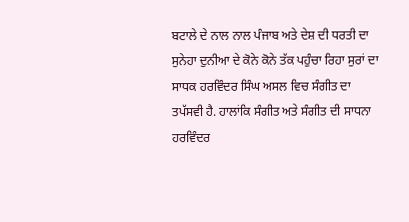ਬਟਾਲੇ ਦੇ ਨਾਲ ਨਾਲ ਪੰਜਾਬ ਅਤੇ ਦੇਸ਼ ਦੀ ਧਰਤੀ ਦਾ ਸੁਨੇਹਾ ਦੁਨੀਆ ਦੇ ਕੋਨੇ ਕੋਨੇ ਤੱਕ ਪਹੁੰਚਾ ਰਿਹਾ ਸੁਰਾਂ ਦਾ ਸਾਧਕ ਹਰਵਿੰਦਰ ਸਿੰਘ ਅਸਲ ਵਿਚ ਸੰਗੀਤ ਦਾ ਤਪੱਸਵੀ ਹੈ. ਹਾਲਾਂਕਿ ਸੰਗੀਤ ਅਤੇ ਸੰਗੀਤ ਦੀ ਸਾਧਨਾ ਹਰਵਿੰਦਰ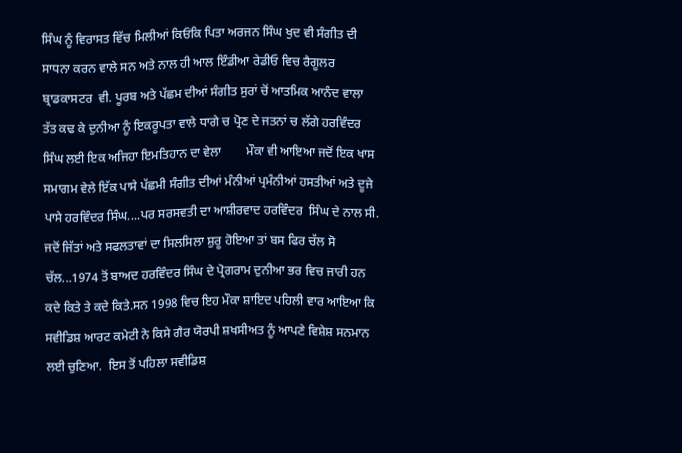ਸਿੰਘ ਨੂੰ ਵਿਰਾਸਤ ਵਿੱਚ ਮਿਲੀਆਂ ਕਿਓਂਕਿ ਪਿਤਾ ਅਰਜਨ ਸਿੰਘ ਖੁਦ ਵੀ ਸੰਗੀਤ ਦੀ ਸਾਧਨਾ ਕਰਨ ਵਾਲੇ ਸਨ ਅਤੇ ਨਾਲ ਹੀ ਆਲ ਇੰਡੀਆ ਰੇਡੀਓ ਵਿਚ ਰੈਗੂਲਰ ਬ੍ਰਾਡਕਾਸਟਰ  ਵੀ. ਪੂਰਬ ਅਤੇ ਪੱਛਮ ਦੀਆਂ ਸੰਗੀਤ ਸੁਰਾਂ ਚੋਂ ਆਤਮਿਕ ਆਨੰਦ ਵਾਲਾ ਤੱਤ ਕਢ ਕੇ ਦੁਨੀਆ ਨੂੰ ਇਕਰੂਪਤਾ ਵਾਲੇ ਧਾਗੇ ਚ ਪ੍ਰੋਣ ਦੇ ਜਤਨਾਂ ਚ ਲੱਗੇ ਹਰਵਿੰਦਰ ਸਿੰਘ ਲਈ ਇਕ ਅਜਿਹਾ ਇਮਤਿਹਾਨ ਦਾ ਵੇਲਾ        ਮੌਕਾ ਵੀ ਆਇਆ ਜਦੋਂ ਇਕ ਖਾਸ ਸਮਾਗਮ ਵੇਲੇ ਇੱਕ ਪਾਸੇ ਪੱਛਮੀ ਸੰਗੀਤ ਦੀਆਂ ਮੰਨੀਆਂ ਪ੍ਰਮੰਨੀਆਂ ਹਸਤੀਆਂ ਅਤੇ ਦੂਜੇ ਪਾਸੇ ਹਰਵਿੰਦਰ ਸਿੰਘ....ਪਰ ਸਰਸਵਤੀ ਦਾ ਆਸ਼ੀਰਵਾਦ ਹਰਵਿੰਦਰ  ਸਿੰਘ ਦੇ ਨਾਲ ਸੀ. ਜਦੋਂ ਜਿੱਤਾਂ ਅਤੇ ਸਫਲਤਾਵਾਂ ਦਾ ਸਿਲਸਿਲਾ ਸ਼ੁਰੂ ਹੋਇਆ ਤਾਂ ਬਸ ਫਿਰ ਚੱਲ ਸੋ ਚੱਲ...1974 ਤੋਂ ਬਾਅਦ ਹਰਵਿੰਦਰ ਸਿੰਘ ਦੇ ਪ੍ਰੋਗਰਾਮ ਦੁਨੀਆ ਭਰ ਵਿਚ ਜਾਰੀ ਹਨ ਕਦੇ ਕਿਤੇ ਤੇ ਕਦੇ ਕਿਤੇ.ਸਨ 1998 ਵਿਚ ਇਹ ਮੌਕਾ ਸ਼ਾਇਦ ਪਹਿਲੀ ਵਾਰ ਆਇਆ ਕਿ ਸਵੀਡਿਸ਼ ਆਰਟ ਕਮੇਟੀ ਨੇ ਕਿਸੇ ਗੈਰ ਯੋਰਪੀ ਸ਼ਖਸੀਅਤ ਨੂੰ ਆਪਣੇ ਵਿਸ਼ੇਸ਼ ਸਨਮਾਨ ਲਈ ਚੁਣਿਆ.  ਇਸ ਤੋਂ ਪਹਿਲਾ ਸਵੀਡਿਸ਼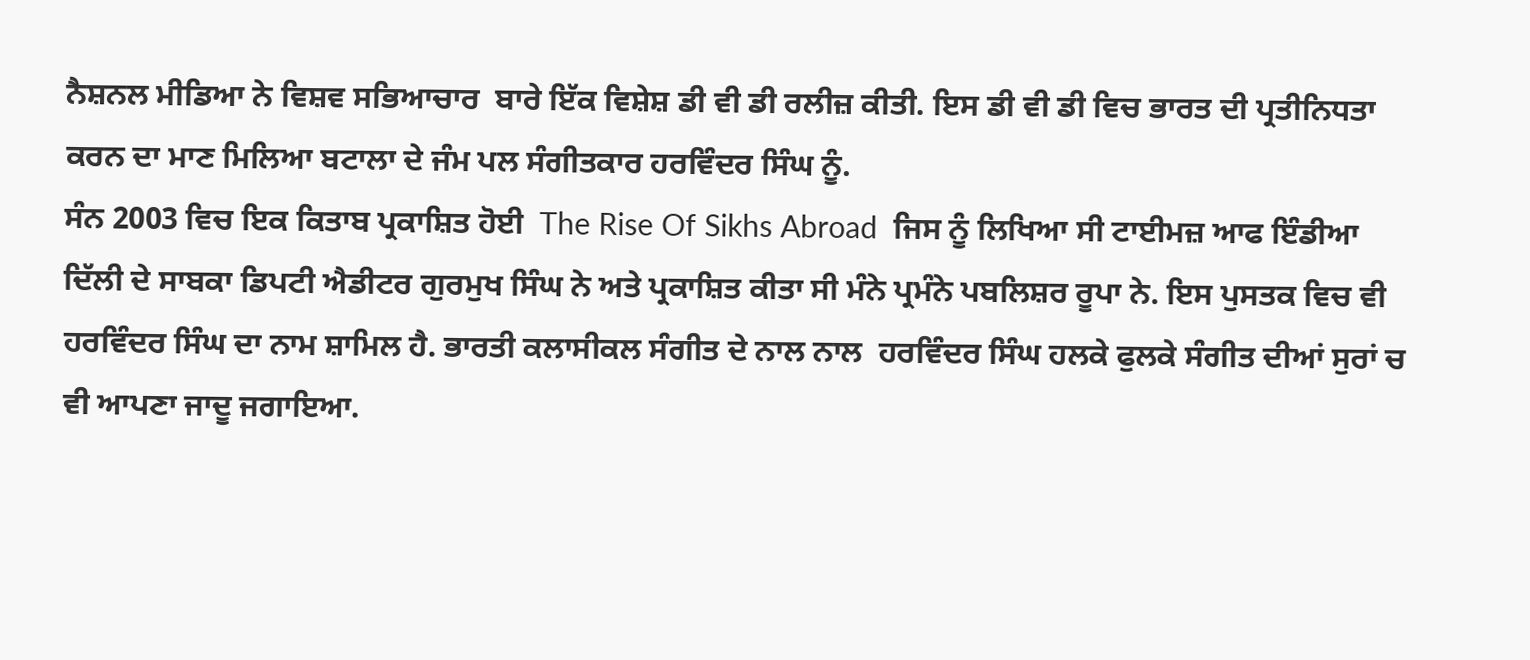ਨੈਸ਼ਨਲ ਮੀਡਿਆ ਨੇ ਵਿਸ਼ਵ ਸਭਿਆਚਾਰ  ਬਾਰੇ ਇੱਕ ਵਿਸ਼ੇਸ਼ ਡੀ ਵੀ ਡੀ ਰਲੀਜ਼ ਕੀਤੀ. ਇਸ ਡੀ ਵੀ ਡੀ ਵਿਚ ਭਾਰਤ ਦੀ ਪ੍ਰਤੀਨਿਧਤਾ ਕਰਨ ਦਾ ਮਾਣ ਮਿਲਿਆ ਬਟਾਲਾ ਦੇ ਜੰਮ ਪਲ ਸੰਗੀਤਕਾਰ ਹਰਵਿੰਦਰ ਸਿੰਘ ਨੂੰ.
ਸੰਨ 2003 ਵਿਚ ਇਕ ਕਿਤਾਬ ਪ੍ਰਕਾਸ਼ਿਤ ਹੋਈ  The Rise Of Sikhs Abroad  ਜਿਸ ਨੂੰ ਲਿਖਿਆ ਸੀ ਟਾਈਮਜ਼ ਆਫ ਇੰਡੀਆ ਦਿੱਲੀ ਦੇ ਸਾਬਕਾ ਡਿਪਟੀ ਐਡੀਟਰ ਗੁਰਮੁਖ ਸਿੰਘ ਨੇ ਅਤੇ ਪ੍ਰਕਾਸ਼ਿਤ ਕੀਤਾ ਸੀ ਮੰਨੇ ਪ੍ਰਮੰਨੇ ਪਬਲਿਸ਼ਰ ਰੂਪਾ ਨੇ. ਇਸ ਪੁਸਤਕ ਵਿਚ ਵੀ ਹਰਵਿੰਦਰ ਸਿੰਘ ਦਾ ਨਾਮ ਸ਼ਾਮਿਲ ਹੈ. ਭਾਰਤੀ ਕਲਾਸੀਕਲ ਸੰਗੀਤ ਦੇ ਨਾਲ ਨਾਲ  ਹਰਵਿੰਦਰ ਸਿੰਘ ਹਲਕੇ ਫੁਲਕੇ ਸੰਗੀਤ ਦੀਆਂ ਸੁਰਾਂ ਚ ਵੀ ਆਪਣਾ ਜਾਦੂ ਜਗਾਇਆ.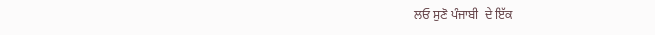ਲਓ ਸੁਣੋ ਪੰਜਾਬੀ  ਦੇ ਇੱਕ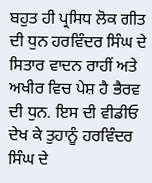ਬਹੁਤ ਹੀ ਪ੍ਰਸਿਧ ਲੋਕ ਗੀਤ  ਦੀ ਧੁਨ ਹਰਵਿੰਦਰ ਸਿੰਘ ਦੇ ਸਿਤਾਰ ਵਾਦਨ ਰਾਹੀਂ ਅਤੇ ਅਖੀਰ ਵਿਚ ਪੇਸ਼ ਹੈ ਭੈਰਵ ਦੀ ਧੁਨ. ਇਸ ਦੀ ਵੀਡੀਓ ਦੇਖ ਕੇ ਤੁਹਾਨੂੰ ਹਰਵਿੰਦਰ ਸਿੰਘ ਦੇ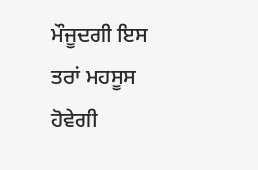ਮੌਜੂਦਗੀ ਇਸ ਤਰਾਂ ਮਹਸੂਸ ਹੋਵੇਗੀ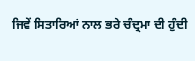ਜਿਵੇਂ ਸਿਤਾਰਿਆਂ ਨਾਲ ਭਰੇ ਚੰਦ੍ਰਮਾ ਦੀ ਹੁੰਦੀ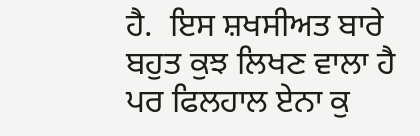ਹੈ.  ਇਸ ਸ਼ਖਸੀਅਤ ਬਾਰੇ ਬਹੁਤ ਕੁਝ ਲਿਖਣ ਵਾਲਾ ਹੈ ਪਰ ਫਿਲਹਾਲ ਏਨਾ ਕੁ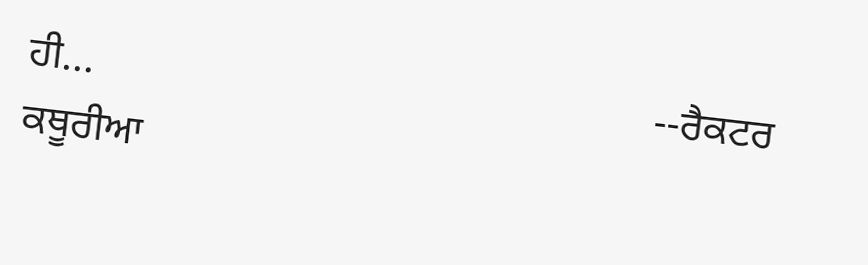ਹੀ...                                                      --ਰੈਕਟਰ ਕਥੂਰੀਆ